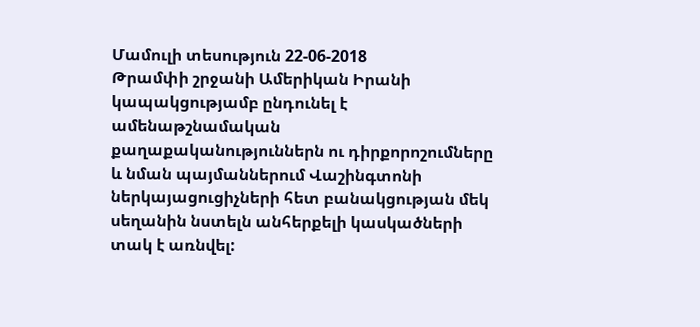Մամուլի տեսություն 22-06-2018
Թրամփի շրջանի Ամերիկան Իրանի կապակցությամբ ընդունել է ամենաթշնամական քաղաքականություններն ու դիրքորոշումները և նման պայմաններում Վաշինգտոնի ներկայացուցիչների հետ բանակցության մեկ սեղանին նստելն անհերքելի կասկածների տակ է առնվել: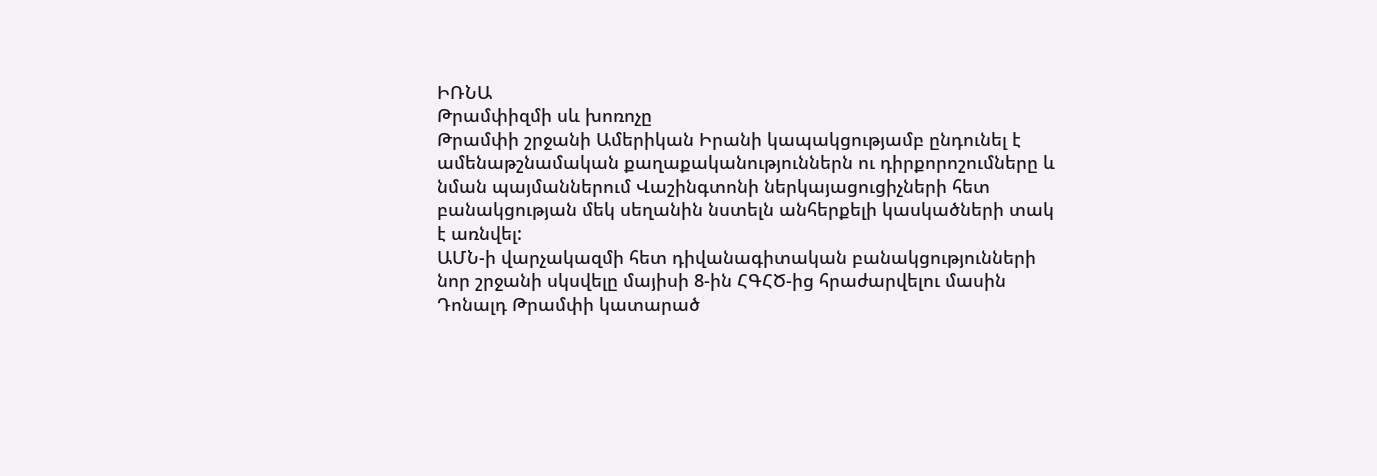ԻՌՆԱ
Թրամփիզմի սև խոռոչը
Թրամփի շրջանի Ամերիկան Իրանի կապակցությամբ ընդունել է ամենաթշնամական քաղաքականություններն ու դիրքորոշումները և նման պայմաններում Վաշինգտոնի ներկայացուցիչների հետ բանակցության մեկ սեղանին նստելն անհերքելի կասկածների տակ է առնվել:
ԱՄՆ-ի վարչակազմի հետ դիվանագիտական բանակցությունների նոր շրջանի սկսվելը մայիսի 8-ին ՀԳՀԾ-ից հրաժարվելու մասին Դոնալդ Թրամփի կատարած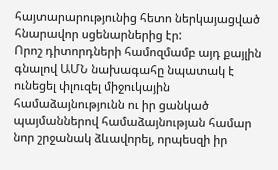հայտարարությունից հետո ներկայացված հնարավոր սցենարներից էր:
Որոշ դիտորդների համոզմամբ այդ քայլին գնալով ԱՄՆ նախագահը նպատակ է ունեցել փլուզել միջուկային համաձայնությունն ու իր ցանկած պայմաններով համաձայնության համար նոր շրջանակ ձևավորել, որպեսզի իր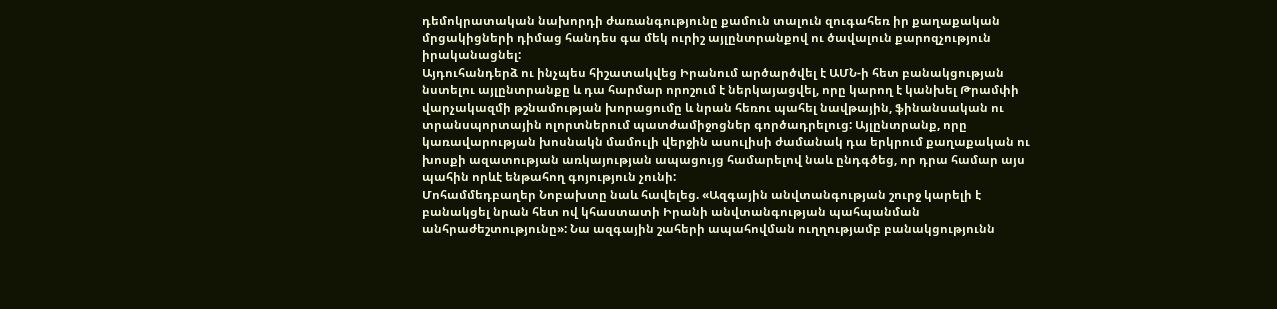դեմոկրատական նախորդի ժառանգությունը քամուն տալուն զուգահեռ իր քաղաքական մրցակիցների դիմաց հանդես գա մեկ ուրիշ այլընտրանքով ու ծավալուն քարոզչություն իրականացնել:
Այդուհանդերձ ու ինչպես հիշատակվեց Իրանում արծարծվել է ԱՄՆ-ի հետ բանակցության նստելու այլընտրանքը և դա հարմար որոշում է ներկայացվել, որը կարող է կանխել Թրամփի վարչակազմի թշնամության խորացումը և նրան հեռու պահել նավթային, ֆինանսական ու տրանսպորտային ոլորտներում պատժամիջոցներ գործադրելուց: Այլընտրանք, որը կառավարության խոսնակն մամուլի վերջին ասուլիսի ժամանակ դա երկրում քաղաքական ու խոսքի ազատության առկայության ապացույց համարելով նաև ընդգծեց, որ դրա համար այս պահին որևէ ենթահող գոյություն չունի:
Մոհամմեդբաղեր Նոբախտը նաև հավելեց. «Ազգային անվտանգության շուրջ կարելի է բանակցել նրան հետ ով կհաստատի Իրանի անվտանգության պահպանման անհրաժեշտությունը»: Նա ազգային շահերի ապահովման ուղղությամբ բանակցությունն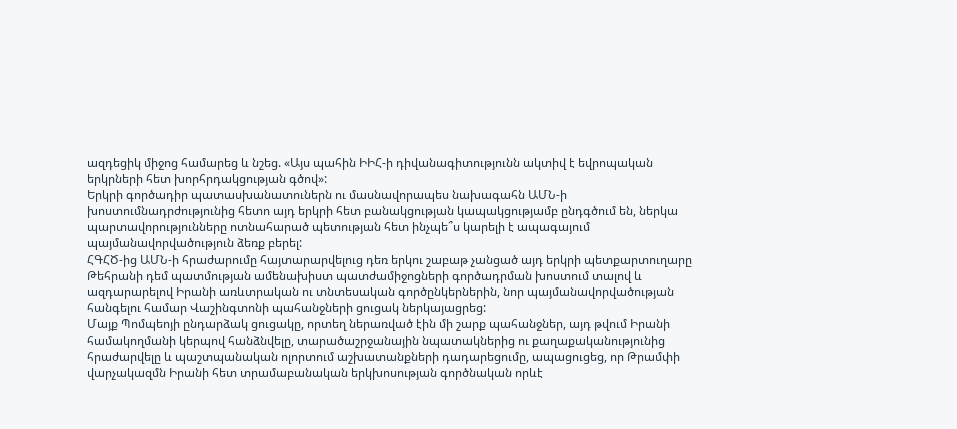ազդեցիկ միջոց համարեց և նշեց. «Այս պահին ԻԻՀ-ի դիվանագիտությունն ակտիվ է եվրոպական երկրների հետ խորհրդակցության գծով»:
Երկրի գործադիր պատասխանատուներն ու մասնավորապես նախագահն ԱՄՆ-ի խոստումնադրժությունից հետո այդ երկրի հետ բանակցության կապակցությամբ ընդգծում են, ներկա պարտավորությունները ոտնահարած պետության հետ ինչպե՞ս կարելի է ապագայում պայմանավորվածություն ձեռք բերել:
ՀԳՀԾ-ից ԱՄՆ-ի հրաժարումը հայտարարվելուց դեռ երկու շաբաթ չանցած այդ երկրի պետքարտուղարը Թեհրանի դեմ պատմության ամենախիստ պատժամիջոցների գործադրման խոստում տալով և ազդարարելով Իրանի առևտրական ու տնտեսական գործընկերներին, նոր պայմանավորվածության հանգելու համար Վաշինգտոնի պահանջների ցուցակ ներկայացրեց:
Մայք Պոմպեոյի ընդարձակ ցուցակը, որտեղ ներառված էին մի շարք պահանջներ, այդ թվում Իրանի համակողմանի կերպով հանձնվելը, տարածաշրջանային նպատակներից ու քաղաքականությունից հրաժարվելը և պաշտպանական ոլորտում աշխատանքների դադարեցումը, ապացուցեց, որ Թրամփի վարչակազմն Իրանի հետ տրամաբանական երկխոսության գործնական որևէ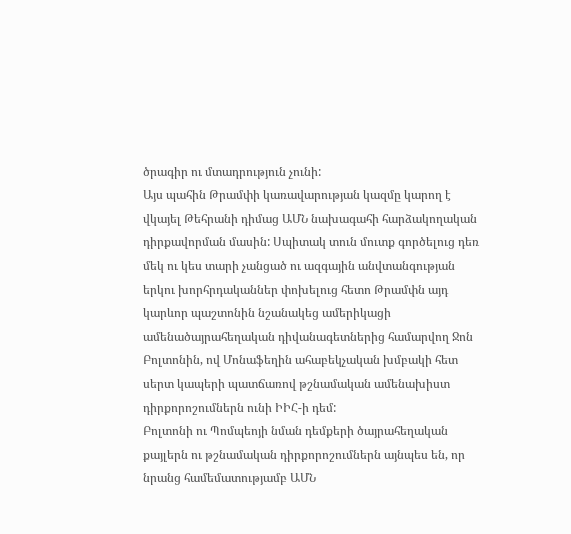ծրագիր ու մտադրություն չունի:
Այս պահին Թրամփի կառավարության կազմը կարող է վկայել Թեհրանի դիմաց ԱՄՆ նախագահի հարձակողական դիրքավորման մասին: Սպիտակ տուն մուտք գործելուց դեռ մեկ ու կես տարի չանցած ու ազգային անվտանգության երկու խորհրդականներ փոխելուց հետո Թրամփն այդ կարևոր պաշտոնին նշանակեց ամերիկացի ամենածայրահեղական դիվանագետներից համարվող Ջոն Բոլտոնին, ով Մոնաֆեղին ահաբեկչական խմբակի հետ սերտ կապերի պատճառով թշնամական ամենախիստ դիրքորոշումներն ունի ԻԻՀ-ի դեմ:
Բոլտոնի ու Պոմպեոյի նման դեմքերի ծայրահեղական քայլերն ու թշնամական դիրքորոշումներն այնպես են, որ նրանց համեմատությամբ ԱՄՆ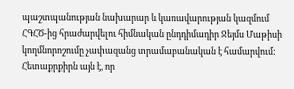պաշտպանության նախարար և կառավարության կազմում ՀԳՀԾ-ից հրաժարվելու հիմնական ընդդիմադիր Ջեյմս Մաթիսի կողմնորոշումը չափազանց տրամաբանական է համարվում: Հետաքրքիրն այն է, որ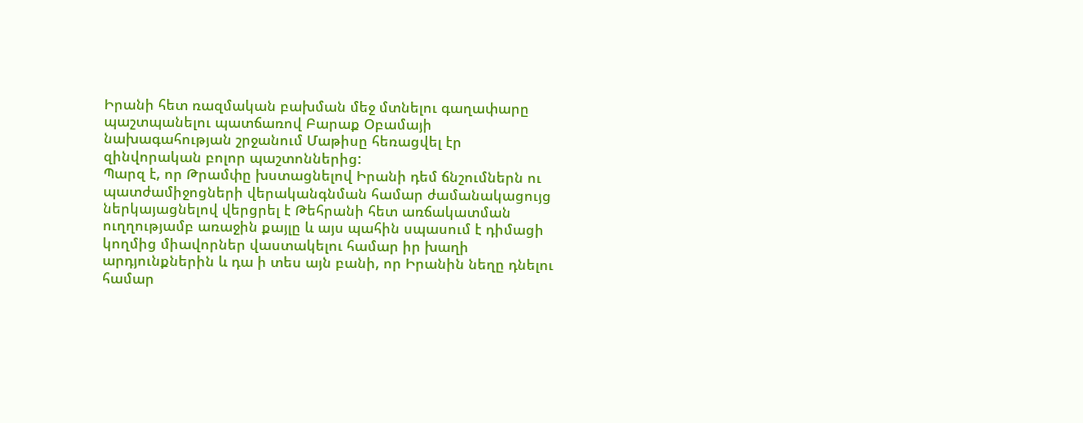Իրանի հետ ռազմական բախման մեջ մտնելու գաղափարը պաշտպանելու պատճառով Բարաք Օբամայի նախագահության շրջանում Մաթիսը հեռացվել էր զինվորական բոլոր պաշտոններից:
Պարզ է, որ Թրամփը խստացնելով Իրանի դեմ ճնշումներն ու պատժամիջոցների վերականգնման համար ժամանակացույց ներկայացնելով վերցրել է Թեհրանի հետ առճակատման ուղղությամբ առաջին քայլը և այս պահին սպասում է դիմացի կողմից միավորներ վաստակելու համար իր խաղի արդյունքներին և դա ի տես այն բանի, որ Իրանին նեղը դնելու համար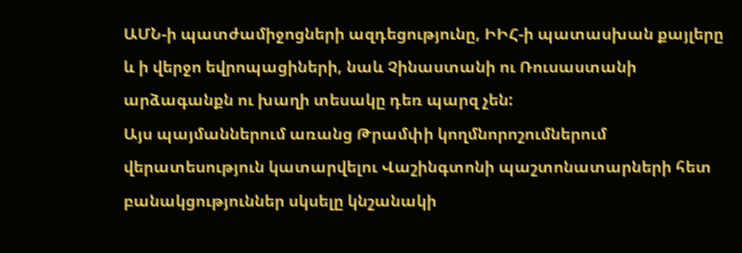ԱՄՆ-ի պատժամիջոցների ազդեցությունը, ԻԻՀ-ի պատասխան քայլերը և ի վերջո եվրոպացիների, նաև Չինաստանի ու Ռուսաստանի արձագանքն ու խաղի տեսակը դեռ պարզ չեն:
Այս պայմաններում առանց Թրամփի կողմնորոշումներում վերատեսություն կատարվելու Վաշինգտոնի պաշտոնատարների հետ բանակցություններ սկսելը կնշանակի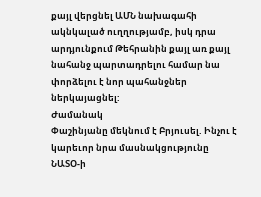քայլ վերցնել ԱՄՆ նախագահի ակնկալած ուղղությամբ, իսկ դրա արդյունքում Թեհրանին քայլ առ քայլ նահանջ պարտադրելու համար նա փորձելու է նոր պահանջներ ներկայացնել:
Ժամանակ
Փաշինյանը մեկնում է Բրյուսել. Ինչու է կարեւոր նրա մասնակցությունը ՆԱՏՕ-ի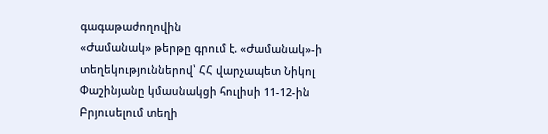գագաթաժողովին
«Ժամանակ» թերթը գրում է. «Ժամանակ»-ի տեղեկություններով՝ ՀՀ վարչապետ Նիկոլ Փաշինյանը կմասնակցի հուլիսի 11-12-ին Բրյուսելում տեղի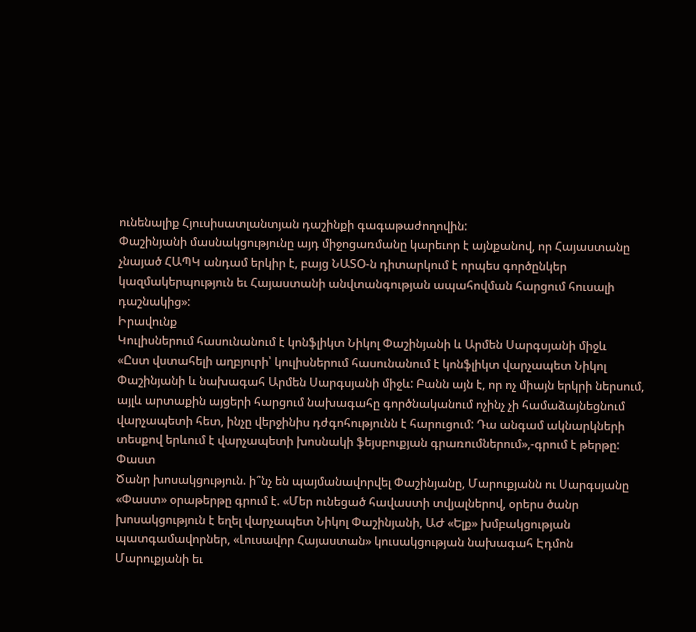ունենալիք Հյուսիսատլանտյան դաշինքի գագաթաժողովին:
Փաշինյանի մասնակցությունը այդ միջոցառմանը կարեւոր է այնքանով, որ Հայաստանը չնայած ՀԱՊԿ անդամ երկիր է, բայց ՆԱՏՕ-ն դիտարկում է որպես գործընկեր կազմակերպություն եւ Հայաստանի անվտանգության ապահովման հարցում հուսալի դաշնակից»:
Իրավունք
Կուլիսներում հասունանում է կոնֆլիկտ Նիկոլ Փաշինյանի և Արմեն Սարգսյանի միջև
«Ըստ վստահելի աղբյուրի՝ կուլիսներում հասունանում է կոնֆլիկտ վարչապետ Նիկոլ Փաշինյանի և նախագահ Արմեն Սարգսյանի միջև: Բանն այն է, որ ոչ միայն երկրի ներսում, այլև արտաքին այցերի հարցում նախագահը գործնականում ոչինչ չի համաձայնեցնում վարչապետի հետ, ինչը վերջինիս դժգոհությունն է հարուցում: Դա անգամ ակնարկների տեսքով երևում է վարչապետի խոսնակի ֆեյսբուքյան գրառումներում»,-գրում է թերթը:
Փաստ
Ծանր խոսակցություն. ի՞նչ են պայմանավորվել Փաշինյանը, Մարուքյանն ու Սարգսյանը
«Փաստ» օրաթերթը գրում է. «Մեր ունեցած հավաստի տվյալներով, օրերս ծանր խոսակցություն է եղել վարչապետ Նիկոլ Փաշինյանի, ԱԺ «Ելք» խմբակցության պատգամավորներ, «Լուսավոր Հայաստան» կուսակցության նախագահ Էդմոն Մարուքյանի եւ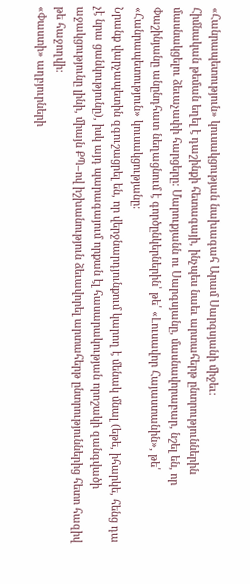«Հանրապետություն» կուսակցության նախագահ Արամ Սարգսյանի միջեւ:
Հիմնական թեման եղել է դաշինքի հետագայի, ինչպես նաեւ արտահերթ ընտրություններին մասնակցելու ձեւաչափի հարցերը: Մարուքյանն ու Սարգսյանը, մասնավորաբար, նշել են, որ Փաշինյանը անընդհատ նեղացնում է գործընկերներին՝ թե՛ «Լուսավոր Հայաստանին», թե՛ «Հանրապետություն» կուսակցությանը:
Նրանք վարչապետին զգուշացրել են, որ վերջնարդյունքում կարող է մենակ մնալ (եթե, իհարկե, հենց դա չէ նրա ցանկությունը), իսկ այդ պարագայում որքան էլ հասարակության որոշակի զանգվածի աջակցությունը լինի, միայն ՔՊ–ով իշխանություն ձեւավորել արտահերթ ընտրություններից հետո հազիվ թե հաջողվի:
«Փաստի» աղբյուրների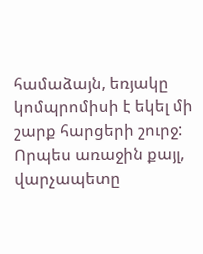համաձայն, եռյակը կոմպրոմիսի է եկել մի շարք հարցերի շուրջ: Որպես առաջին քայլ, վարչապետը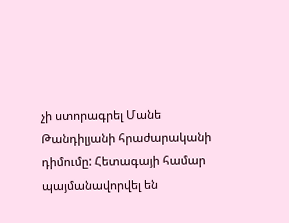չի ստորագրել Մանե Թանդիլյանի հրաժարականի դիմումը: Հետագայի համար պայմանավորվել են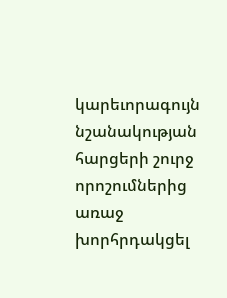կարեւորագույն նշանակության հարցերի շուրջ որոշումներից առաջ խորհրդակցել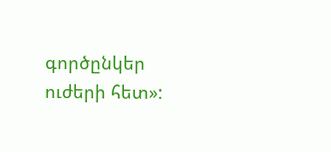գործընկեր ուժերի հետ»: